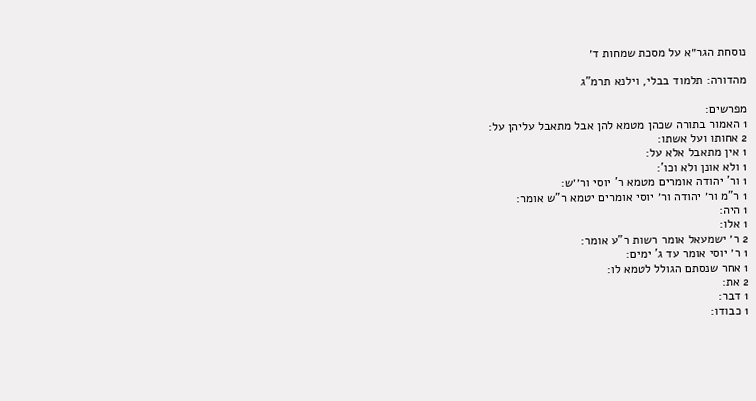נוסחת הגר״א על מסכת שמחות ד׳

מהדורה: תלמוד בבלי, וילנא תרמ"ג

מפרשים:
1 האמור בתורה שכהן מטמא להן אבל מתאבל עליהן על:
2 אחותו ועל אשתו:
1 אין מתאבל אלא על:
1 ולא אונן ולא וכו':
1 ור' יהודה אומרים מטמא ר' יוסי ור׳׳ש:
1 ר"מ ור׳ יהודה ור׳ יוסי אומרים יטמא ר"ש אומר:
1 היה:
1 אלו:
2 ר׳ ישמעאל אומר רשות ר"ע אומר:
1 ר׳ יוסי אומר עד ג' ימים:
1 אחר שנסתם הגולל לטמא לו:
2 את:
1 דבר:
1 כבודו: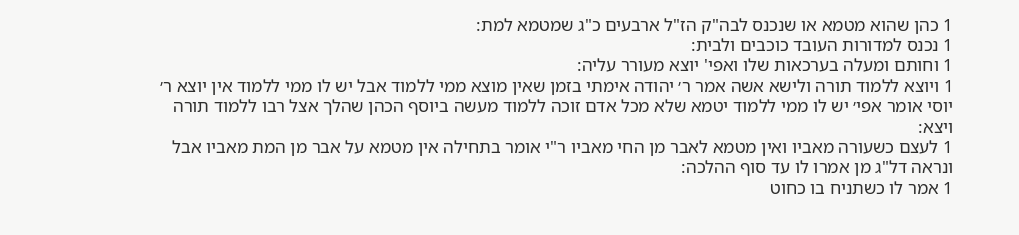1 כהן שהוא מטמא או שנכנס לבה"ק הז"ל ארבעים כ"ג שמטמא למת:
1 נכנס למדורות העובד כוכבים ולבית:
1 וחותם ומעלה בערכאות שלו ואפי' יוצא מעורר עליה:
1 ויוצא ללמוד תורה ולישא אשה אמר ר׳ יהודה אימתי בזמן שאין מוצא ממי ללמוד אבל יש לו ממי ללמוד אין יוצא ר׳ יוסי אומר אפי׳ יש לו ממי ללמוד יטמא שלא מכל אדם זוכה ללמוד מעשה ביוסף הכהן שהלך אצל רבו ללמוד תורה ויצא:
1 לעצם כשעורה מאביו ואין מטמא לאבר מן החי מאביו ר"י אומר בתחילה אין מטמא על אבר מן המת מאביו אבל ונראה דל"ג מן אמרו לו עד סוף ההלכה:
1 אמר לו כשתניח בו כחוט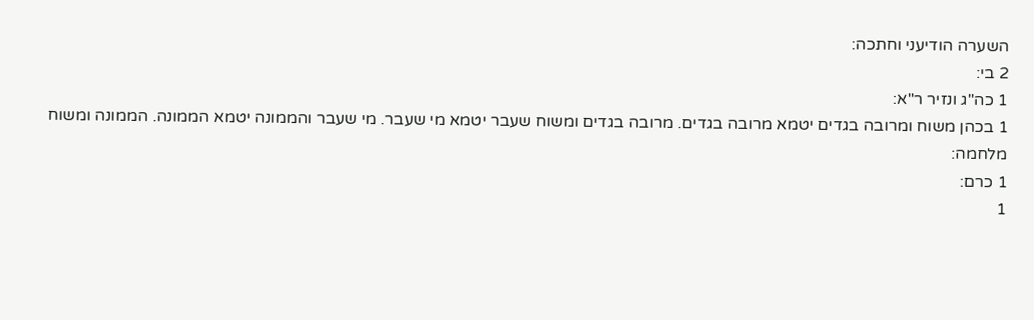השערה הודיעני וחתכה:
2 בי:
1 כה"ג ונזיר ר"א:
1 בכהן משוח ומרובה בגדים יטמא מרובה בגדים. מרובה בגדים ומשוח שעבר יטמא מי שעבר. מי שעבר והממונה יטמא הממונה. הממונה ומשוח מלחמה:
1 כרם:
1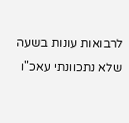לרבואות עונות בשעה שלא נתכוונתי עאכ"ו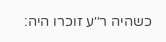כשהיה ר׳׳ע זוכרו היה: